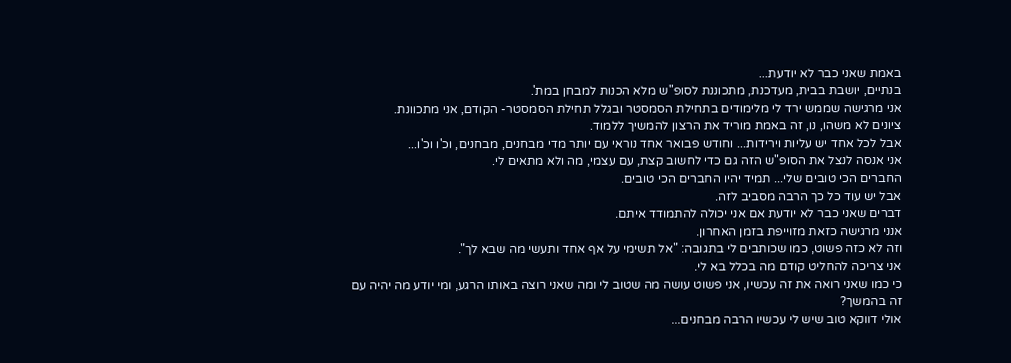באמת שאני כבר לא יודעת...
בנתיים, יושבת בבית, מעדכנת, מתכוננת לסופ"ש מלא הכנות למבחן במת'.
אני מרגישה שממש ירד לי מלימודים בתחילת הסמסטר ובגלל תחילת הסמסטר- הקודם, אני מתכוונת.
ציונים לא משהו, נו, זה באמת מוריד את הרצון להמשיך ללמוד.
אבל לכל אחד יש עליות וירידות... וחודש פבואר אחד נוראי עם יותר מדי מבחנים, מבחנים, וכ'ו וכ'ו...
אני אנסה לנצל את הסופ"ש הזה גם כדי לחשוב קצת, עם עצמי, מה ולא מתאים לי.
החברים הכי טובים שלי... תמיד יהיו החברים הכי טובים.
אבל יש עוד כל כך הרבה מסביב לזה.
דברים שאני כבר לא יודעת אם אני יכולה להתמודד איתם.
אנני מרגישה כזאת מזוייפת בזמן האחרון.
וזה לא כזה פשוט, כמו שכותבים לי בתגובה: "אל תשימי על אף אחד ותעשי מה שבא לך".
אני צריכה להחליט קודם מה בכלל בא לי.
כי כמו שאני רואה את זה עכשיו, אני פשוט עושה מה שטוב לי ומה שאני רוצה באותו הרגע, ומי יודע מה יהיה עם זה בהמשך?
אולי דווקא טוב שיש לי עכשיו הרבה מבחנים...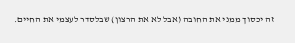זה יכסוך ממני את החובה (אבל לא את הרצון) שבלסדר לעצמי את החיים.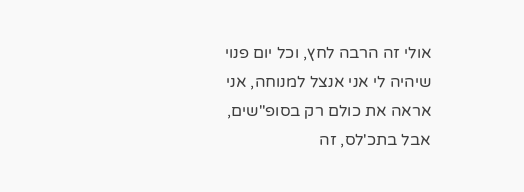אולי זה הרבה לחץ, וכל יום פנוי שיהיה לי אני אנצל למנוחה, אני אראה את כולם רק בסופ"שים, אבל בתכ'לס, זה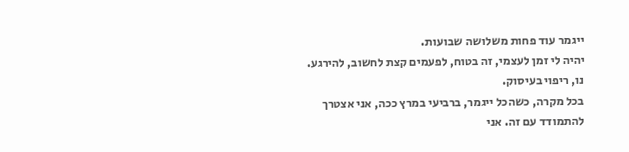ייגמר עוד פחות משלושה שבועות.
יהיה לי זמן לעצמי, זה בטוח, לפעמים קצת לחשוב, להירגע.
נו, ריפוי בעיסוק.
בכל מקרה, כשהכל ייגמר, ברביעי במרץ ככה, אני אצטרך להתמודד עם זה. אני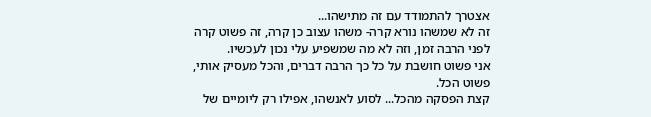אצטרך להתמודד עם זה מתישהו...
זה לא שמשהו נורא קרה- משהו עצוב כן קרה, זה פשוט קרה לפני הרבה זמן, וזה לא מה שמשפיע עלי נכון לעכשיו.
אני פשוט חושבת על כל כך הרבה דברים, והכל מעסיק אותי, פשוט הכל.
קצת הפסקה מהכל... לסוע לאנשהו, אפילו רק ליומיים של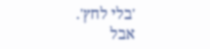'בלי לחץ'.
אבל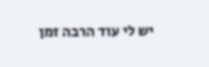יש לי עוד הרבה זמן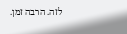לזה. הרבה זמן.